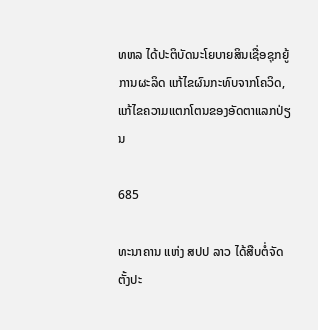ທຫລ ໄດ້ປະຕິບັດນະໂຍບາຍສິນເຊື່ອຊຸກຍູ້ການຜະລິດ ແກ້ໄຂຜົນກະທົບຈາກໂຄວິດ, ແກ້ໄຂຄວາມແຕກໂຕນຂອງອັດຕາແລກປ່ຽນ

685

ທະນາຄານ ແຫ່ງ ສປປ ລາວ ໄດ້ສືບຕໍ່ຈັດຕັ້ງປະ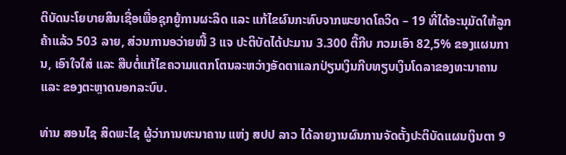ຕິບັດນະໂຍບາຍສິນເຊື່ອເພື່ອຊຸກຍູ້ການຜະລິດ ແລະ ແກ້ໄຂຜົນກະທົບຈາກພະຍາດໂຄວິດ – 19 ທີ່ໄດ້ອະນຸມັດໃຫ້ລູກຄ້າແລ້ວ 503 ລາຍ, ສ່ວນການອວ່າຍໜີ້ 3 ແຈ ປະຕິບັດໄດ້ປະມານ 3.300 ຕື້ກີບ ກວມເອົາ 82,5% ຂອງແຜນການ, ເອົາໃຈໃສ່ ແລະ ສືບຕໍ່ແກ້ໄຂຄວາມແຕກໂຕນລະຫວ່າງອັດຕາແລກປ່ຽນເງິນກີບທຽບເງິນໂດລາຂອງທະນາຄານ ແລະ ຂອງຕະຫຼາດນອກລະບົບ.

ທ່ານ ສອນໄຊ ສິດພະໄຊ ຜູ້ວ່າການທະນາຄານ ແຫ່ງ ສປປ ລາວ ໄດ້ລາຍງານຜົນການຈັດຕັ້ງປະຕິບັດແຜນເງິນຕາ 9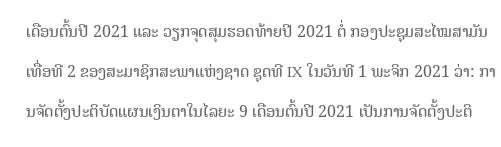ເດືອນຕົ້ນປີ 2021 ແລະ ວຽກຈຸດສຸມຮອດທ້າຍປີ 2021 ຕໍ່ ກອງປະຊຸມສະໄໝສາມັນ ເທື່ອທີ 2 ຂອງສະມາຊິກສະພາແຫ່ງຊາດ ຊຸດທີ IX ໃນວັນທີ 1 ພະຈິກ 2021 ວ່າ: ການຈັດຕັ້ງປະຕິບັດແຜນເງິນຕາໃນໄລຍະ 9 ເດືອນຕົ້ນປີ 2021 ເປັນການຈັດຕັ້ງປະຕິ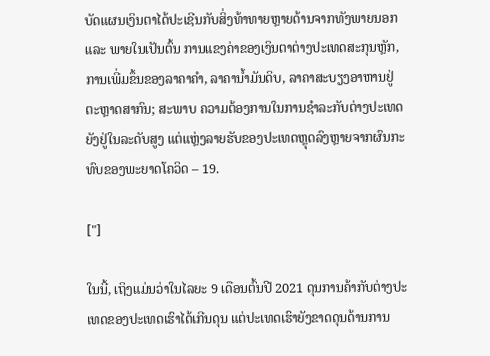ບັດແຜນເງິນຕາໄດ້ປະເຊີນກັບສິ່ງທ້າທາຍຫຼາຍດ້ານຈາກທັງພາຍນອກ ແລະ ພາຍໃນເປັນຕົ້ນ ການແຂງຄ່າຂອງເງິນຕາຕ່າງປະເທດສະກຸນຫຼັກ, ການເພີ່ມຂຶ້ນຂອງລາຄາຄໍາ, ລາຄານ້ຳມັນດິບ, ລາຄາສະບຽງອາຫານຢູ່ຕະຫຼາດສາກົນ; ສະພາບ ຄວາມຕ້ອງການໃນການຊໍາລະກັບຕ່າງປະເທດຍັງຢູ່ໃນລະດັບສູງ ແຕ່ແຫຼ່ງລາຍຮັບຂອງປະເທດຫຼຸດລົງຫຼາຍຈາກຜົນກະທົບຂອງພະຍາດໂຄວິດ – 19.

["]

ໃນນີ້, ເຖິງແມ່ນວ່າໃນໄລຍະ 9 ເດືອນຕົ້ນປີ 2021 ດຸນການຄ້າກັບຕ່າງປະເທດຂອງປະເທດເຮົາໄດ້ເກີນດຸນ ແຕ່ປະເທດເຮົາຍັງຂາດດຸນດ້ານການ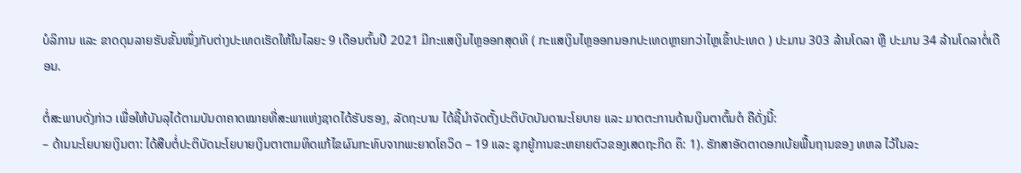ບໍລິການ ແລະ ຂາດດຸນລາຍຮັບຂັ້ນໜຶ່ງກັບຕ່າງປະເທດເຮັດໃຫ້ໃນໄລຍະ 9 ເດືອນຕົ້ນປີ 2021 ມີກະແສເງິນໄຫຼອອກສຸດທິ ( ກະແສເງິນໄຫຼອອກນອກປະເທດຫຼາຍກວ່າໄຫຼເຂົ້າປະເທດ ) ປະມານ 303 ລ້ານໂດລາ ຫຼື ປະມານ 34 ລ້ານໂດລາຕໍ່ເດືອນ.

ຕໍ່ສະພາບດັ່ງກ່າວ ເພື່ອໃຫ້ບັນລຸໄດ້ຕາມບັນດາຄາດໝາຍທີ່ສະພາແຫ່ງຊາດໄດ້ຮັບຮອງ, ລັດຖະບານ ໄດ້ຊີ້ນໍາຈັດຕັ້ງປະຕິບັດບັນດານະໂຍບາຍ ແລະ ມາດຕະການດ້ານເງິນຕາຕົ້ນຕໍ ຄືດັ່ງນີ້:
– ດ້ານນະໂຍບາຍເງິນຕາ: ໄດ້ສືບຕໍ່ປະຕິບັດນະໂຍບາຍເງິນຕາຕາມທິດແກ້ໄຂຜົນກະທົບຈາກພະຍາດໂຄວິດ – 19 ແລະ ຊຸກຍູ້ການຂະຫຍາຍຕົວຂອງເສດຖະກິດ ຄຶ: 1). ຮັກສາອັດຕາດອກເບ້ຍພື້ນຖານຂອງ ທຫລ ໄວ້ໃນລະ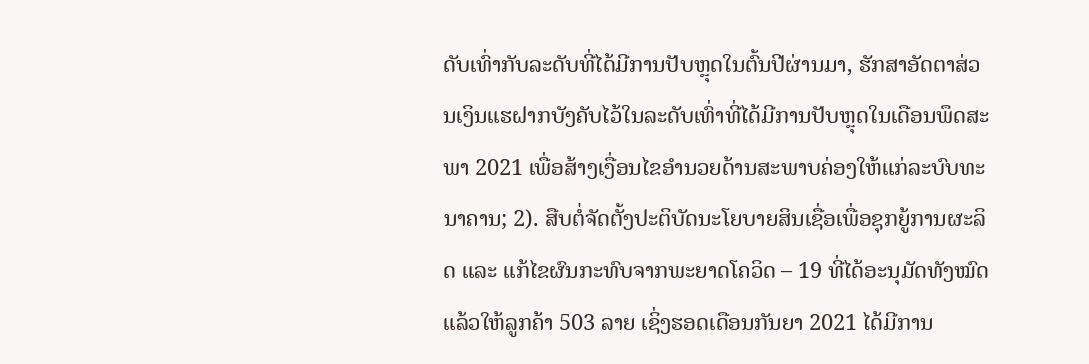ດັບເທົ່າກັບລະດັບທີ່ໄດ້ມີການປັບຫຼຸດໃນຕົ້ນປີຜ່ານມາ, ຮັກສາອັດຕາສ່ວນເງິນແຮຝາກບັງຄັບໄວ້ໃນລະດັບເທົ່າທີ່ໄດ້ມີການປັບຫຼຸດໃນເດືອນພຶດສະພາ 2021 ເພື່ອສ້າງເງື່ອນໄຂອໍານວຍດ້ານສະພາບຄ່ອງໃຫ້ແກ່ລະບົບທະນາຄານ; 2). ສືບຕໍ່ຈັດຕັ້ງປະຕິບັດນະໂຍບາຍສິນເຊື່ອເພື່ອຊຸກຍູ້ການຜະລິດ ແລະ ແກ້ໄຂຜົນກະທົບຈາກພະຍາດໂຄວິດ – 19 ທີ່ໄດ້ອະນຸມັດທັງໝົດແລ້ວໃຫ້ລູກຄ້າ 503 ລາຍ ເຊິ່ງຮອດເດືອນກັນຍາ 2021 ໄດ້ມີການ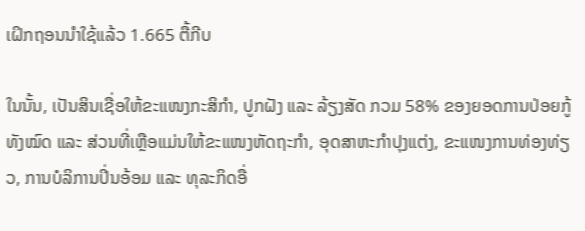ເຝິກຖອນນໍາໃຊ້ແລ້ວ 1.665 ຕື້ກີບ

ໃນນັ້ນ, ເປັນສິນເຊື່ອໃຫ້ຂະແໜງກະສິກໍາ, ປູກຝັງ ແລະ ລ້ຽງສັດ ກວມ 58% ຂອງຍອດການປ່ອຍກູ້ທັງໝົດ ແລະ ສ່ວນທີ່ເຫຼືອແມ່ນໃຫ້ຂະແໜງຫັດຖະກໍາ, ອຸດສາຫະກໍາປຸງແຕ່ງ, ຂະແໜງການທ່ອງທ່ຽວ, ການບໍລິການປິ່ນອ້ອມ ແລະ ທຸລະກິດອື່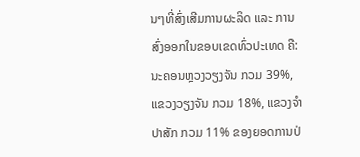ນໆທີ່ສົ່ງເສີມການຜະລິດ ແລະ ການສົ່ງອອກໃນຂອບເຂດທົ່ວປະເທດ ຄື: ນະຄອນຫຼວງວຽງຈັນ ກວມ 39%, ແຂວງວຽງຈັນ ກວມ 18%, ແຂວງຈຳປາສັກ ກວມ 11% ຂອງຍອດການປ່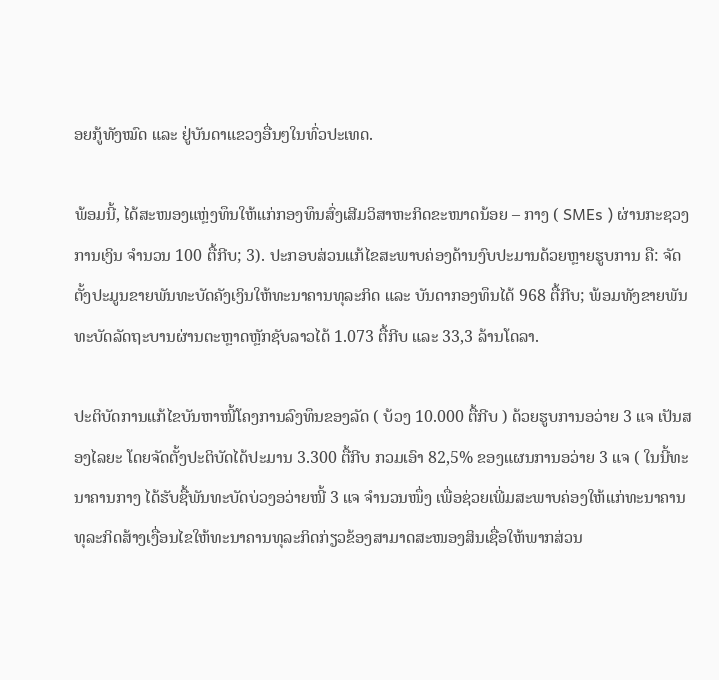ອຍກູ້ທັງໝົດ ແລະ ຢູ່ບັນດາແຂວງອື່ນໆໃນທົ່ວປະເທດ.

ພ້ອມນີ້, ໄດ້ສະໜອງແຫຼ່ງທຶນໃຫ້ແກ່ກອງທຶນສົ່ງເສີມວິສາຫະກິດຂະໜາດນ້ອຍ – ກາງ ( SMEs ) ຜ່ານກະຊວງການເງິນ ຈໍານວນ 100 ຕື້ກີບ; 3). ປະກອບສ່ວນແກ້ໄຂສະພາບຄ່ອງດ້ານງົບປະມານດ້ວຍຫຼາຍຮູບການ ຄື: ຈັດຕັ້ງປະມູນຂາຍພັນທະບັດຄັງເງິນໃຫ້ທະນາຄານທຸລະກິດ ແລະ ບັນດາກອງທຶນໄດ້ 968 ຕື້ກີບ; ພ້ອມທັງຂາຍພັນທະບັດລັດຖະບານຜ່ານຕະຫຼາດຫຼັກຊັບລາວໄດ້ 1.073 ຕື້ກີບ ແລະ 33,3 ລ້ານໂດລາ.

ປະຕິບັດການແກ້ໄຂບັນຫາໜີ້ໂຄງການລົງທຶນຂອງລັດ ( ບ້ວງ 10.000 ຕື້ກີບ ) ດ້ວຍຮູບການອວ່າຍ 3 ແຈ ເປັນສອງໄລຍະ ໂດຍຈັດຕັ້ງປະຕິບັດໄດ້ປະມານ 3.300 ຕື້ກີບ ກວມເອົາ 82,5% ຂອງແຜນການອວ່າຍ 3 ແຈ ( ໃນນີ້ທະນາຄານກາງ ໄດ້ຮັບຊື້ພັນທະບັດບ່ວງອວ່າຍໜີ້ 3 ແຈ ຈໍານວນໜຶ່ງ ເພື່ອຊ່ວຍເພີ່ມສະພາບຄ່ອງໃຫ້ແກ່ທະນາຄານທຸລະກິດສ້າງເງື່ອນໄຂໃຫ້ທະນາຄານທຸລະກິດກ່ຽວຂ້ອງສາມາດສະໜອງສິນເຊື່ອໃຫ້ພາກສ່ວນ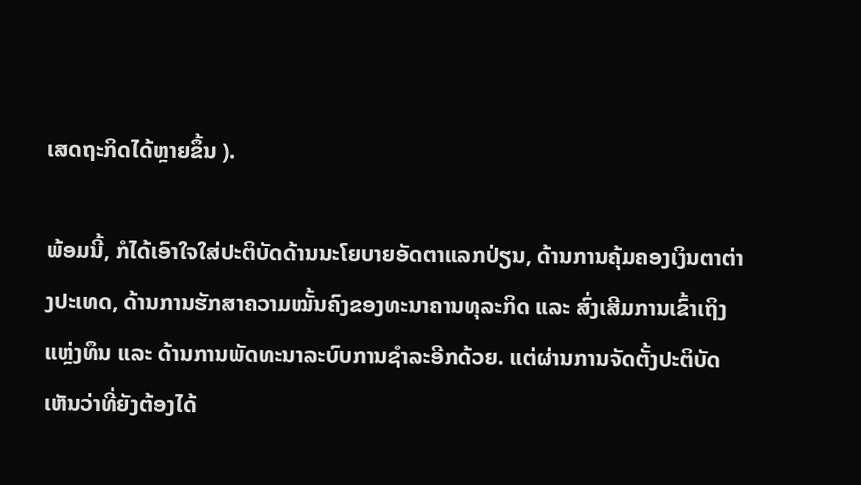ເສດຖະກິດໄດ້ຫຼາຍຂຶ້ນ ).

ພ້ອມນີ້, ກໍໄດ້ເອົາໃຈໃສ່ປະຕິບັດດ້ານນະໂຍບາຍອັດຕາແລກປ່ຽນ, ດ້ານການຄຸ້ມຄອງເງິນຕາຕ່າງປະເທດ, ດ້ານການຮັກສາຄວາມໝັ້ນຄົງຂອງທະນາຄານທຸລະກິດ ແລະ ສົ່ງເສີມການເຂົ້າເຖິງແຫຼ່ງທຶນ ແລະ ດ້ານການພັດທະນາລະບົບການຊໍາລະອີກດ້ວຍ. ແຕ່ຜ່ານການຈັດຕັ້ງປະຕິບັດເຫັນວ່າທີ່ຍັງຕ້ອງໄດ້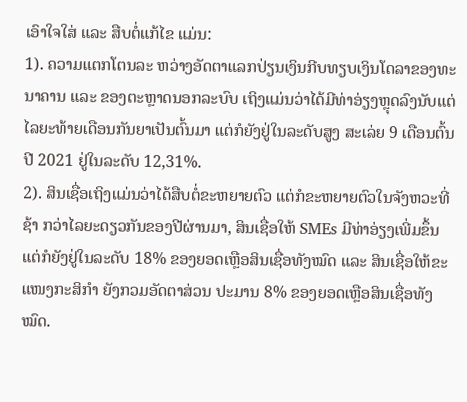ເອົາໃຈໃສ່ ແລະ ສືບຕໍ່ແກ້ໄຂ ແມ່ນ:
1). ຄວາມແຕກໂຕນລະ ຫວ່າງອັດຕາແລກປ່ຽນເງິນກີບທຽບເງິນໂດລາຂອງທະນາຄານ ແລະ ຂອງຕະຫຼາດນອກລະບົບ ເຖິງແມ່ນວ່າໄດ້ມີທ່າອ່ຽງຫຼຸດລົງນັບແຕ່ໄລຍະທ້າຍເດືອນກັນຍາເປັນຕົ້ນມາ ແຕ່ກໍຍັງຢູ່ໃນລະດັບສູງ ສະເລ່ຍ 9 ເດືອນຕົ້ນປີ 2021 ຢູ່ໃນລະດັບ 12,31%.
2). ສິນເຊື່ອເຖິງແມ່ນວ່າໄດ້ສືບຕໍ່ຂະຫຍາຍຕົວ ແຕ່ກໍຂະຫຍາຍຕົວໃນຈັງຫວະທີ່ຊ້າ ກວ່າໄລຍະດຽວກັນຂອງປີຜ່ານມາ, ສິນເຊື່ອໃຫ້ SMEs ມີທ່າອ່ຽງເພີ່ມຂຶ້ນ ແຕ່ກໍຍັງຢູ່ໃນລະດັບ 18% ຂອງຍອດເຫຼືອສິນເຊື່ອທັງໝົດ ແລະ ສິນເຊື່ອໃຫ້ຂະແໜງກະສິກໍາ ຍັງກວມອັດຕາສ່ວນ ປະມານ 8% ຂອງຍອດເຫຼືອສິນເຊື່ອທັງໝົດ.